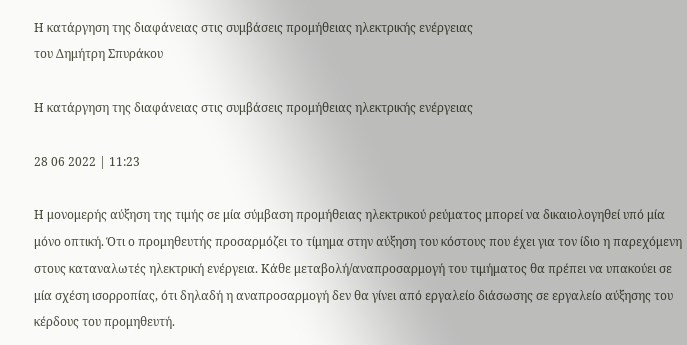Η κατάργηση της διαφάνειας στις συμβάσεις προμήθειας ηλεκτρικής ενέργειας
του Δημήτρη Σπυράκου

Η κατάργηση της διαφάνειας στις συμβάσεις προμήθειας ηλεκτρικής ενέργειας

28 06 2022 | 11:23

Η μονομερής αύξηση της τιμής σε μία σύμβαση προμήθειας ηλεκτρικού ρεύματος μπορεί να δικαιολογηθεί υπό μία μόνο οπτική. Ότι ο προμηθευτής προσαρμόζει το τίμημα στην αύξηση του κόστους που έχει για τον ίδιο η παρεχόμενη στους καταναλωτές ηλεκτρική ενέργεια. Κάθε μεταβολή/αναπροσαρμογή του τιμήματος θα πρέπει να υπακούει σε μία σχέση ισορροπίας, ότι δηλαδή η αναπροσαρμογή δεν θα γίνει από εργαλείο διάσωσης σε εργαλείο αύξησης του κέρδους του προμηθευτή.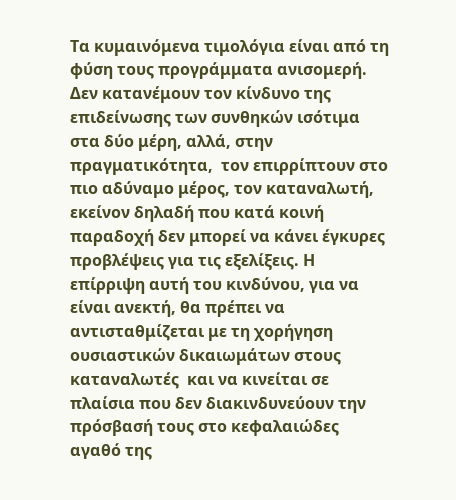Τα κυμαινόμενα τιμολόγια είναι από τη φύση τους προγράμματα ανισομερή. Δεν κατανέμουν τον κίνδυνο της επιδείνωσης των συνθηκών ισότιμα στα δύο μέρη, αλλά, στην πραγματικότητα,  τον επιρρίπτουν στο πιο αδύναμο μέρος, τον καταναλωτή, εκείνον δηλαδή που κατά κοινή παραδοχή δεν μπορεί να κάνει έγκυρες προβλέψεις για τις εξελίξεις. Η επίρριψη αυτή του κινδύνου, για να είναι ανεκτή, θα πρέπει να αντισταθμίζεται με τη χορήγηση ουσιαστικών δικαιωμάτων στους καταναλωτές  και να κινείται σε πλαίσια που δεν διακινδυνεύουν την πρόσβασή τους στο κεφαλαιώδες αγαθό της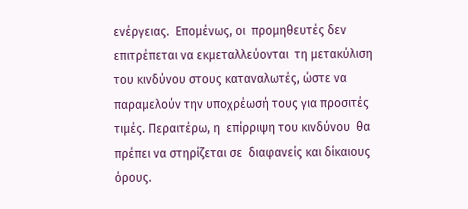ενέργειας.  Επομένως, οι  προμηθευτές δεν  επιτρέπεται να εκμεταλλεύονται  τη μετακύλιση του κινδύνου στους καταναλωτές, ώστε να παραμελούν την υποχρέωσή τους για προσιτές τιμές. Περαιτέρω, η  επίρριψη του κινδύνου  θα πρέπει να στηρίζεται σε  διαφανείς και δίκαιους  όρους.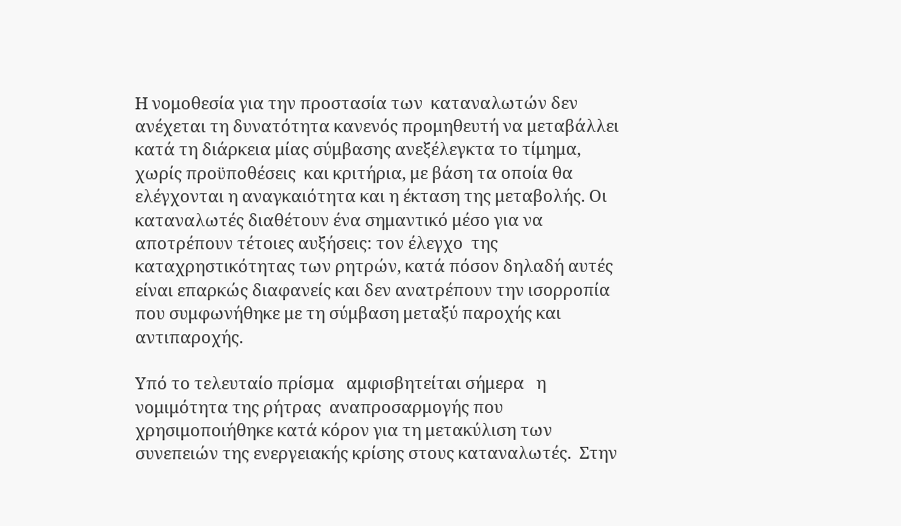Η νομοθεσία για την προστασία των  καταναλωτών δεν ανέχεται τη δυνατότητα κανενός προμηθευτή να μεταβάλλει κατά τη διάρκεια μίας σύμβασης ανεξέλεγκτα το τίμημα, χωρίς προϋποθέσεις  και κριτήρια, με βάση τα οποία θα ελέγχονται η αναγκαιότητα και η έκταση της μεταβολής. Οι  καταναλωτές διαθέτουν ένα σημαντικό μέσο για να αποτρέπουν τέτοιες αυξήσεις: τον έλεγχο  της καταχρηστικότητας των ρητρών, κατά πόσον δηλαδή αυτές είναι επαρκώς διαφανείς και δεν ανατρέπουν την ισορροπία που συμφωνήθηκε με τη σύμβαση μεταξύ παροχής και αντιπαροχής.

Υπό το τελευταίο πρίσμα   αμφισβητείται σήμερα   η νομιμότητα της ρήτρας  αναπροσαρμογής που χρησιμοποιήθηκε κατά κόρον για τη μετακύλιση των συνεπειών της ενεργειακής κρίσης στους καταναλωτές.  Στην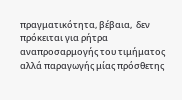πραγματικότητα, βέβαια,  δεν πρόκειται για ρήτρα αναπροσαρμογής του τιμήματος αλλά παραγωγής μίας πρόσθετης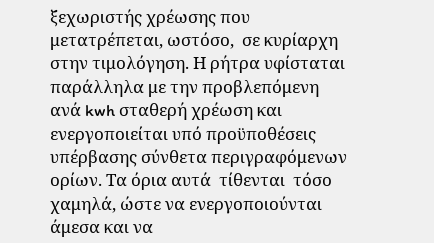ξεχωριστής χρέωσης που μετατρέπεται, ωστόσο,  σε κυρίαρχη στην τιμολόγηση. Η ρήτρα υφίσταται παράλληλα με την προβλεπόμενη ανά kwh σταθερή χρέωση και ενεργοποιείται υπό προϋποθέσεις υπέρβασης σύνθετα περιγραφόμενων ορίων. Τα όρια αυτά  τίθενται  τόσο χαμηλά, ώστε να ενεργοποιούνται άμεσα και να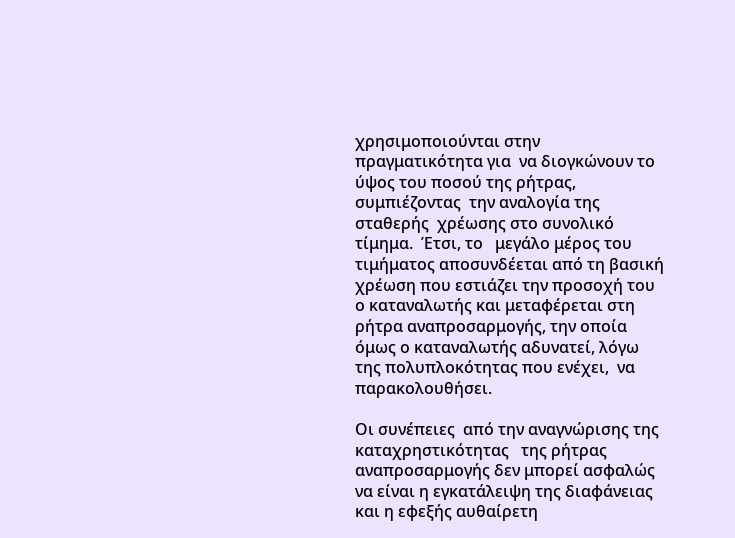χρησιμοποιούνται στην πραγματικότητα για  να διογκώνουν το ύψος του ποσού της ρήτρας,   συμπιέζοντας  την αναλογία της σταθερής  χρέωσης στο συνολικό τίμημα.  Έτσι, το   μεγάλο μέρος του τιμήματος αποσυνδέεται από τη βασική χρέωση που εστιάζει την προσοχή του ο καταναλωτής και μεταφέρεται στη ρήτρα αναπροσαρμογής, την οποία όμως ο καταναλωτής αδυνατεί, λόγω της πολυπλοκότητας που ενέχει,  να παρακολουθήσει.

Οι συνέπειες  από την αναγνώρισης της καταχρηστικότητας   της ρήτρας αναπροσαρμογής δεν μπορεί ασφαλώς να είναι η εγκατάλειψη της διαφάνειας και η εφεξής αυθαίρετη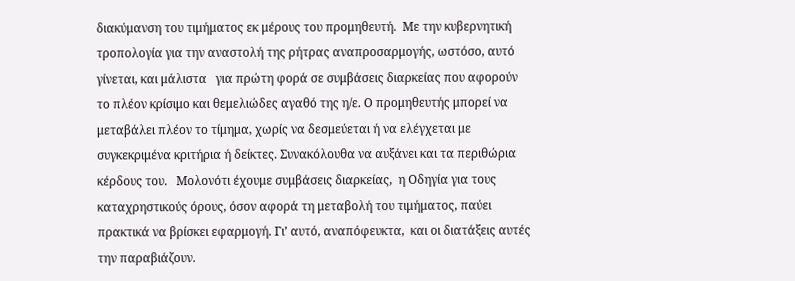διακύμανση του τιμήματος εκ μέρους του προμηθευτή.  Με την κυβερνητική τροπολογία για την αναστολή της ρήτρας αναπροσαρμογής, ωστόσο, αυτό γίνεται, και μάλιστα   για πρώτη φορά σε συμβάσεις διαρκείας που αφορούν το πλέον κρίσιμο και θεμελιώδες αγαθό της η/ε. Ο προμηθευτής μπορεί να μεταβάλει πλέον το τίμημα, χωρίς να δεσμεύεται ή να ελέγχεται με συγκεκριμένα κριτήρια ή δείκτες. Συνακόλουθα να αυξάνει και τα περιθώρια κέρδους του.   Μολονότι έχουμε συμβάσεις διαρκείας,  η Οδηγία για τους καταχρηστικούς όρους, όσον αφορά τη μεταβολή του τιμήματος, παύει πρακτικά να βρίσκει εφαρμογή. Γι’ αυτό, αναπόφευκτα,  και οι διατάξεις αυτές  την παραβιάζουν.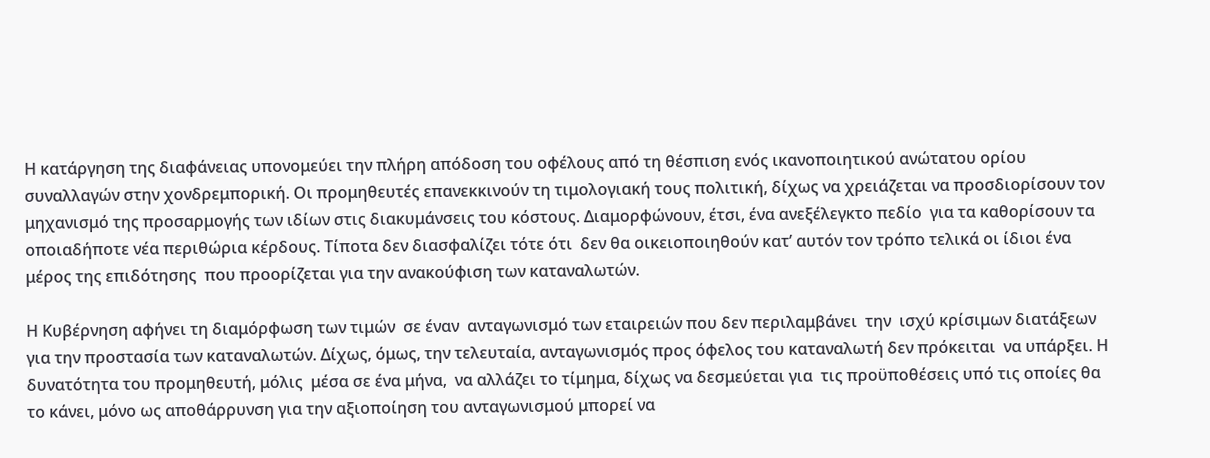Η κατάργηση της διαφάνειας υπονομεύει την πλήρη απόδοση του οφέλους από τη θέσπιση ενός ικανοποιητικού ανώτατου ορίου συναλλαγών στην χονδρεμπορική. Οι προμηθευτές επανεκκινούν τη τιμολογιακή τους πολιτική, δίχως να χρειάζεται να προσδιορίσουν τον μηχανισμό της προσαρμογής των ιδίων στις διακυμάνσεις του κόστους. Διαμορφώνουν, έτσι, ένα ανεξέλεγκτο πεδίο  για τα καθορίσουν τα οποιαδήποτε νέα περιθώρια κέρδους. Τίποτα δεν διασφαλίζει τότε ότι  δεν θα οικειοποιηθούν κατ’ αυτόν τον τρόπο τελικά οι ίδιοι ένα μέρος της επιδότησης  που προορίζεται για την ανακούφιση των καταναλωτών.

Η Κυβέρνηση αφήνει τη διαμόρφωση των τιμών  σε έναν  ανταγωνισμό των εταιρειών που δεν περιλαμβάνει  την  ισχύ κρίσιμων διατάξεων για την προστασία των καταναλωτών. Δίχως, όμως, την τελευταία, ανταγωνισμός προς όφελος του καταναλωτή δεν πρόκειται  να υπάρξει. Η δυνατότητα του προμηθευτή, μόλις  μέσα σε ένα μήνα,  να αλλάζει το τίμημα, δίχως να δεσμεύεται για  τις προϋποθέσεις υπό τις οποίες θα το κάνει, μόνο ως αποθάρρυνση για την αξιοποίηση του ανταγωνισμού μπορεί να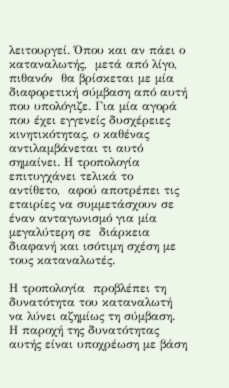λειτουργεί. Όπου και αν πάει ο καταναλωτής,  μετά από λίγο, πιθανόν  θα βρίσκεται με μία διαφορετική σύμβαση από αυτή που υπολόγιζε. Για μία αγορά που έχει εγγενείς δυσχέρειες κινητικότητας, ο καθένας αντιλαμβάνεται τι αυτό σημαίνει. Η τροπολογία  επιτυγχάνει τελικά το αντίθετο,  αφού αποτρέπει τις εταιρίες να συμμετάσχουν σε έναν ανταγωνισμό για μία μεγαλύτερη σε  διάρκεια διαφανή και ισότιμη σχέση με τους καταναλωτές.

Η τροπολογία  προβλέπει τη δυνατότητα του καταναλωτή να λύνει αζημίως τη σύμβαση. Η παροχή της δυνατότητας αυτής είναι υποχρέωση με βάση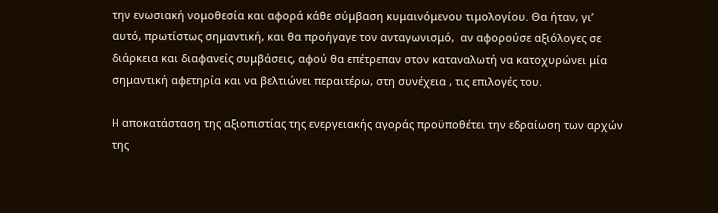την ενωσιακή νομοθεσία και αφορά κάθε σύμβαση κυμαινόμενου τιμολογίου. Θα ήταν, γι’ αυτό, πρωτίστως σημαντική, και θα προήγαγε τον ανταγωνισμό,  αν αφορούσε αξιόλογες σε διάρκεια και διαφανείς συμβάσεις, αφού θα επέτρεπαν στον καταναλωτή να κατοχυρώνει μία σημαντική αφετηρία και να βελτιώνει περαιτέρω, στη συνέχεια , τις επιλογές του.

H αποκατάσταση της αξιοπιστίας της ενεργειακής αγοράς προϋποθέτει την εδραίωση των αρχών της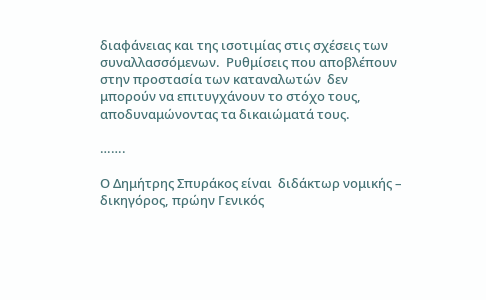διαφάνειας και της ισοτιμίας στις σχέσεις των συναλλασσόμενων.  Ρυθμίσεις που αποβλέπουν στην προστασία των καταναλωτών  δεν μπορούν να επιτυγχάνουν το στόχο τους, αποδυναμώνοντας τα δικαιώματά τους.

…….

Ο Δημήτρης Σπυράκος είναι  διδάκτωρ νομικής – δικηγόρος, πρώην Γενικός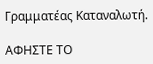Γραμματέας Καταναλωτή.

ΑΦΗΣΤΕ ΤΟ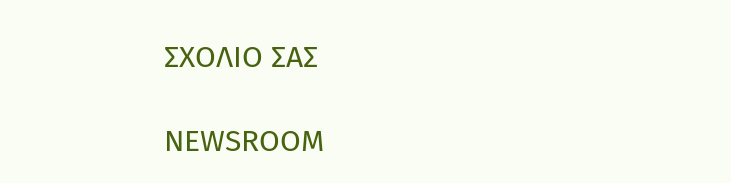ΣΧΟΛΙΟ ΣΑΣ

NEWSROOM